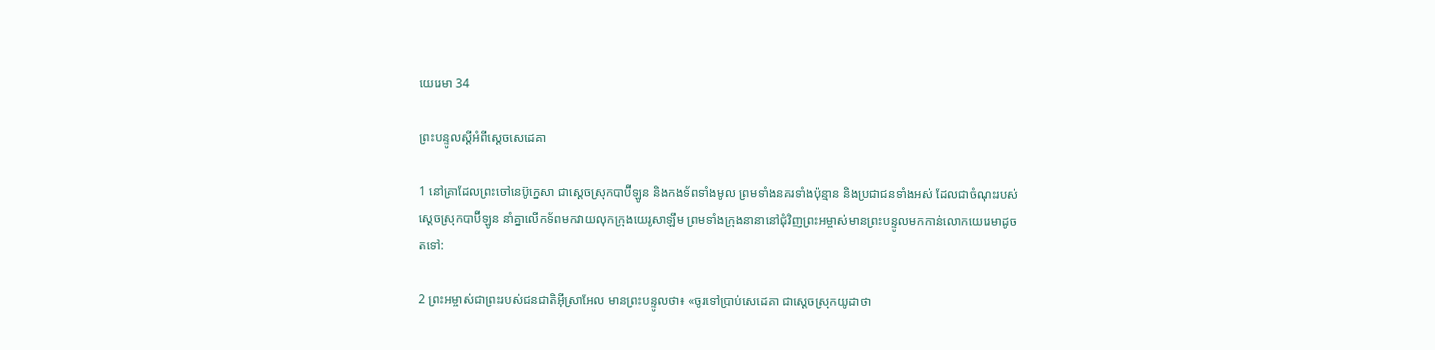យេរេមា 34

ព្រះ‌បន្ទូលស្ដីអំពីស្ដេចសេដេ‌គា

1 នៅគ្រាដែលព្រះ‌ចៅនេប៊ូ‌ក្នេសា ជាស្ដេចស្រុកបាប៊ី‌ឡូន និងកង‌ទ័ពទាំងមូល ព្រមទាំងនគរទាំងប៉ុន្មាន និងប្រជា‌ជនទាំងអស់ ដែលជាចំណុះរបស់ស្ដេចស្រុកបាប៊ី‌ឡូន នាំគ្នាលើកទ័ពមកវាយលុកក្រុងយេរូ‌សាឡឹម ព្រមទាំងក្រុងនានានៅជុំ‌វិញព្រះ‌អម្ចាស់មានព្រះ‌បន្ទូលមកកាន់លោកយេរេមាដូចតទៅ:

2 ព្រះ‌អម្ចាស់ជាព្រះរបស់ជន‌ជាតិអ៊ីស្រា‌អែល មានព្រះ‌បន្ទូលថា៖ «ចូរទៅប្រាប់សេដេ‌គា ជាស្ដេចស្រុកយូដាថា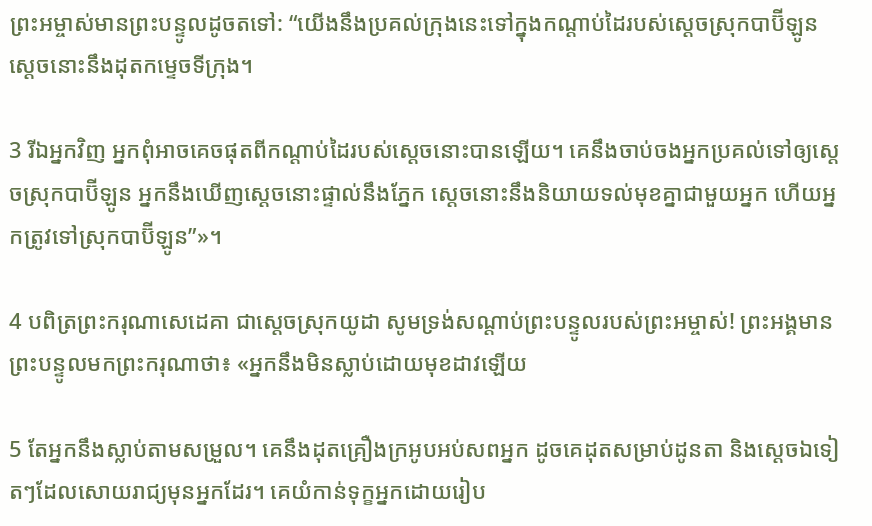ព្រះ‌អម្ចាស់មានព្រះ‌បន្ទូលដូចតទៅ: “យើងនឹងប្រគល់ក្រុងនេះទៅក្នុងកណ្ដាប់ដៃរបស់ស្ដេចស្រុកបាប៊ី‌ឡូន ស្ដេចនោះនឹងដុតកម្ទេចទីក្រុង។

3 រីឯអ្នកវិញ អ្នកពុំអាចគេចផុតពីកណ្ដាប់ដៃរបស់ស្ដេចនោះបានឡើយ។ គេនឹងចាប់ចងអ្នកប្រគល់ទៅឲ្យស្ដេចស្រុកបាប៊ី‌ឡូន អ្នកនឹងឃើញស្ដេចនោះផ្ទាល់នឹងភ្នែក ស្ដេចនោះនឹងនិយាយទល់មុខគ្នាជាមួយអ្នក ហើយអ្នកត្រូវទៅស្រុកបាប៊ី‌ឡូន”»។

4 បពិត្រព្រះ‌ករុណាសេដេ‌គា ជាស្ដេចស្រុកយូដា សូមទ្រង់សណ្ដាប់ព្រះ‌បន្ទូលរបស់ព្រះ‌អម្ចាស់! ព្រះ‌អង្គមានព្រះ‌បន្ទូលមកព្រះ‌ករុណាថា៖ «អ្នកនឹងមិនស្លាប់ដោយមុខដាវឡើយ

5 តែអ្នកនឹងស្លាប់តាមសម្រួល។ គេនឹងដុតគ្រឿងក្រអូបអប់សពអ្នក ដូចគេដុតសម្រាប់ដូនតា និងស្ដេចឯទៀតៗដែលសោយរាជ្យមុនអ្នកដែរ។ គេយំកាន់ទុក្ខអ្នកដោយរៀប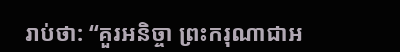រាប់ថា: “គួរអនិច្ចា ព្រះ‌ករុណាជាអ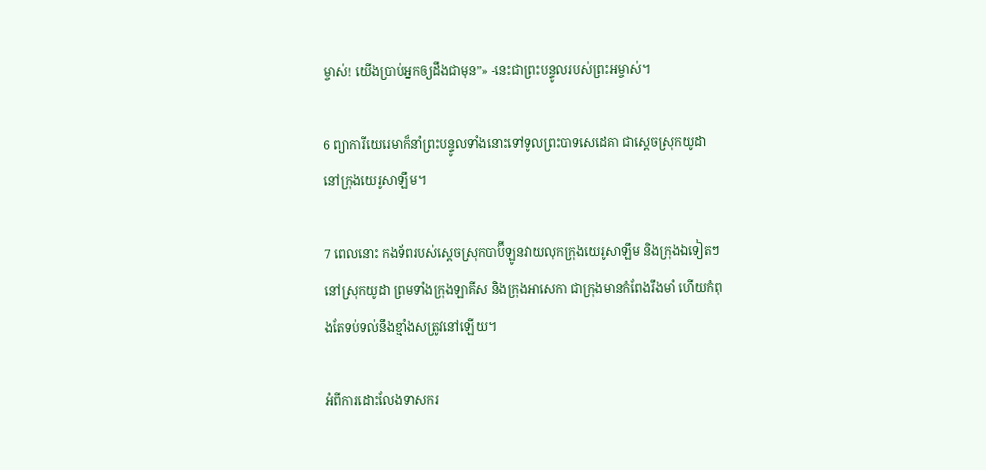ម្ចាស់! យើងប្រាប់អ្នកឲ្យដឹងជាមុន”» -នេះជាព្រះ‌បន្ទូលរបស់ព្រះ‌អម្ចាស់។

6 ព្យាការីយេរេមាក៏នាំព្រះ‌បន្ទូលទាំងនោះទៅទូលព្រះ‌បាទសេដេ‌គា ជាស្ដេចស្រុកយូដា នៅក្រុងយេរូ‌សាឡឹម។

7 ពេលនោះ កង‌ទ័ពរបស់ស្ដេចស្រុកបាប៊ី‌ឡូនវាយលុកក្រុងយេរូ‌សាឡឹម និងក្រុងឯទៀតៗនៅស្រុកយូដា ព្រមទាំងក្រុងឡាគីស និងក្រុងអាសេ‌កា ជាក្រុងមានកំពែងរឹង‌មាំ ហើយកំពុងតែទប់ទល់នឹងខ្មាំងសត្រូវនៅឡើយ។

អំពីការដោះលែងទាសករ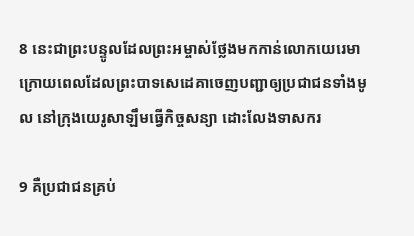8 នេះជាព្រះ‌បន្ទូលដែលព្រះ‌អម្ចាស់ថ្លែងមកកាន់លោកយេរេមា ក្រោយពេលដែលព្រះ‌បាទសេដេ‌គាចេញបញ្ជាឲ្យប្រជា‌ជនទាំងមូល នៅក្រុងយេរូ‌សាឡឹមធ្វើកិច្ចសន្យា ដោះលែងទាសករ

9 គឺប្រជា‌ជនគ្រប់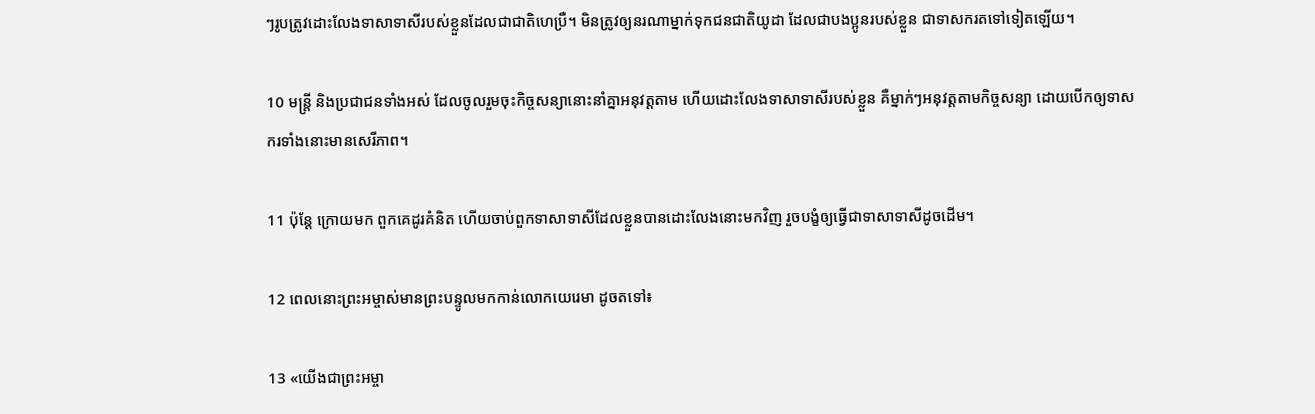ៗរូបត្រូវដោះលែងទាសា‌ទាសីរបស់ខ្លួនដែលជាជាតិហេប្រឺ។ មិនត្រូវឲ្យនរណាម្នាក់ទុកជន‌ជាតិយូដា ដែលជាបង‌ប្អូនរបស់ខ្លួន ជាទាសករតទៅទៀតឡើយ។

10 មន្ត្រី និងប្រជា‌ជនទាំងអស់ ដែលចូលរួមចុះកិច្ចសន្យានោះនាំគ្នាអនុវត្តតាម ហើយដោះលែងទាសា‌ទាសីរបស់ខ្លួន គឺម្នាក់ៗអនុវត្តតាមកិច្ចសន្យា ដោយបើកឲ្យទាសករទាំងនោះមានសេរី‌ភាព។

11 ប៉ុន្តែ ក្រោយមក ពួកគេដូរគំនិត ហើយចាប់ពួកទាសា‌ទាសីដែលខ្លួនបានដោះលែងនោះមកវិញ រួចបង្ខំឲ្យធ្វើជាទាសា‌ទាសីដូចដើម។

12 ពេលនោះព្រះ‌អម្ចាស់មានព្រះ‌បន្ទូលមកកាន់លោកយេរេមា ដូចតទៅ៖

13 «យើងជាព្រះ‌អម្ចា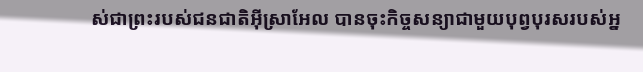ស់ជាព្រះរបស់ជន‌ជាតិអ៊ីស្រា‌អែល បានចុះកិច្ចសន្យាជាមួយបុព្វបុរសរបស់អ្ន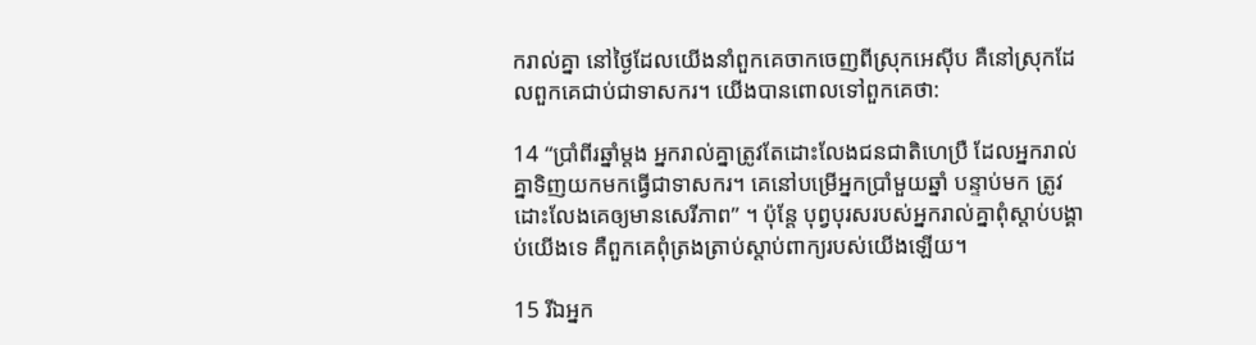ករាល់គ្នា នៅថ្ងៃដែលយើងនាំពួកគេចាកចេញពីស្រុកអេស៊ីប គឺនៅស្រុកដែលពួកគេជាប់ជាទាសករ។ យើងបានពោលទៅពួកគេថា:

14 “ប្រាំ‌ពីរឆ្នាំម្ដង អ្នករាល់គ្នាត្រូវតែដោះលែងជន‌ជាតិហេប្រឺ ដែលអ្នករាល់គ្នាទិញយកមកធ្វើជាទាសករ។ គេនៅបម្រើអ្នកប្រាំមួយឆ្នាំ បន្ទាប់មក ត្រូវដោះលែងគេឲ្យមានសេរី‌ភាព” ។ ប៉ុន្តែ បុព្វបុរសរបស់អ្នករាល់គ្នាពុំស្ដាប់បង្គាប់យើងទេ គឺពួកគេពុំត្រង‌ត្រាប់ស្ដាប់ពាក្យរបស់យើងឡើយ។

15 រីឯអ្នក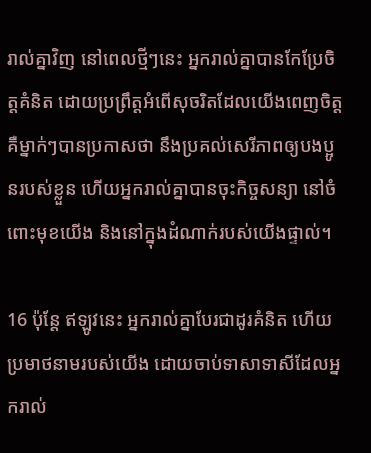រាល់គ្នាវិញ នៅពេលថ្មីៗនេះ អ្នករាល់គ្នាបានកែប្រែចិត្តគំនិត ដោយប្រព្រឹត្តអំពើសុចរិតដែលយើងពេញចិត្ត គឺម្នាក់ៗបានប្រកាសថា នឹងប្រគល់សេរី‌ភាពឲ្យបង‌ប្អូនរបស់ខ្លួន ហើយអ្នករាល់គ្នាបានចុះកិច្ចសន្យា នៅចំពោះមុខយើង និងនៅក្នុងដំណាក់របស់យើងផ្ទាល់។

16 ប៉ុន្តែ ឥឡូវនេះ អ្នករាល់គ្នាបែរជាដូរគំនិត ហើយប្រមាថនាមរបស់យើង ដោយចាប់ទាសា‌ទាសីដែលអ្នករាល់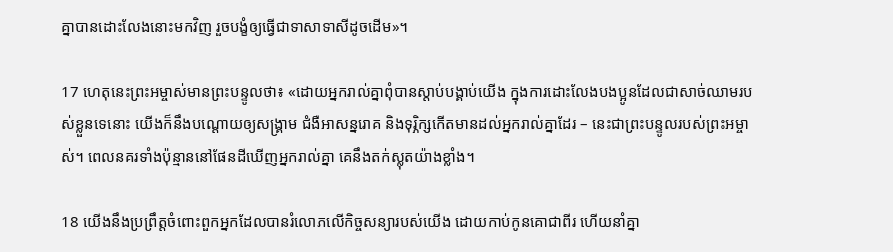គ្នាបានដោះលែងនោះមកវិញ រួចបង្ខំឲ្យធ្វើជាទាសា‌ទាសីដូចដើម»។

17 ហេតុនេះព្រះ‌អម្ចាស់មានព្រះ‌បន្ទូលថា៖ «ដោយអ្នករាល់គ្នាពុំបានស្ដាប់បង្គាប់យើង ក្នុងការដោះលែងបង‌ប្អូនដែលជាសាច់ឈាមរបស់ខ្លួនទេនោះ យើងក៏នឹងបណ្ដោយឲ្យសង្គ្រាម ជំងឺអាសន្ន‌រោគ និងទុរ្ភិក្សកើតមានដល់អ្នករាល់គ្នាដែរ – នេះជាព្រះ‌បន្ទូលរបស់ព្រះ‌អម្ចាស់។ ពេលនគរទាំងប៉ុន្មាននៅផែនដីឃើញអ្នករាល់គ្នា គេនឹងតក់‌ស្លុតយ៉ាងខ្លាំង។

18 យើងនឹងប្រព្រឹត្តចំពោះពួកអ្នកដែលបានរំលោភលើកិច្ចសន្យារបស់យើង ដោយកាប់កូនគោជាពីរ ហើយនាំគ្នា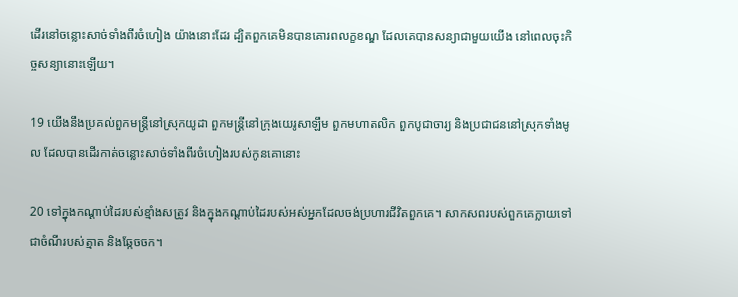ដើរនៅចន្លោះសាច់ទាំងពីរចំហៀង យ៉ាងនោះដែរ ដ្បិតពួកគេមិនបានគោរពលក្ខ‌ខណ្ឌ ដែលគេបានសន្យាជាមួយយើង នៅពេលចុះកិច្ចសន្យានោះឡើយ។

19 យើងនឹងប្រគល់ពួកមន្ត្រីនៅស្រុកយូដា ពួកមន្ត្រីនៅក្រុងយេរូ‌សាឡឹម ពួកមហា‌តលិក ពួកបូជា‌ចារ្យ និងប្រជា‌ជននៅស្រុកទាំងមូល ដែលបានដើរកាត់ចន្លោះសាច់ទាំងពីរចំហៀងរបស់កូនគោនោះ

20 ទៅក្នុងកណ្ដាប់ដៃរបស់ខ្មាំងសត្រូវ និងក្នុងកណ្ដាប់ដៃរបស់អស់អ្នកដែលចង់ប្រហារជីវិតពួកគេ។ សាក‌សពរបស់ពួកគេក្លាយទៅជាចំណីរបស់ត្មាត និងឆ្កែចចក។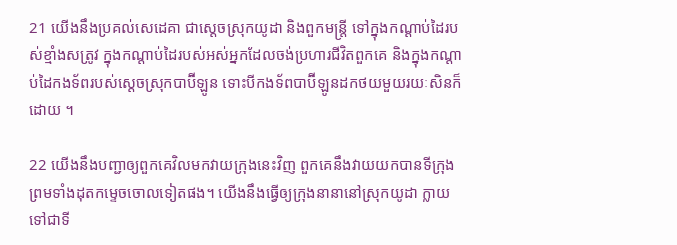21 យើងនឹងប្រគល់សេដេ‌គា ជាស្ដេចស្រុកយូដា និងពួកមន្ត្រី ទៅក្នុងកណ្ដាប់ដៃរបស់ខ្មាំងសត្រូវ ក្នុងកណ្ដាប់ដៃរបស់អស់អ្នកដែលចង់ប្រហារជីវិតពួកគេ និងក្នុងកណ្ដាប់ដៃកង‌ទ័ពរបស់ស្ដេចស្រុកបាប៊ី‌ឡូន ទោះបីកង‌ទ័ពបាប៊ី‌ឡូនដកថយមួយរយៈសិនក៏ដោយ ។

22 យើងនឹងបញ្ជាឲ្យពួកគេវិលមកវាយក្រុងនេះវិញ ពួកគេនឹងវាយយកបានទីក្រុង ព្រមទាំងដុតកម្ទេចចោលទៀតផង។ យើងនឹងធ្វើឲ្យក្រុងនានានៅស្រុកយូដា ក្លាយទៅជាទី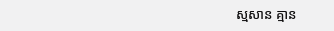ស្មសាន គ្មាន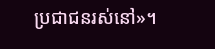ប្រជា‌ជនរស់នៅ»។